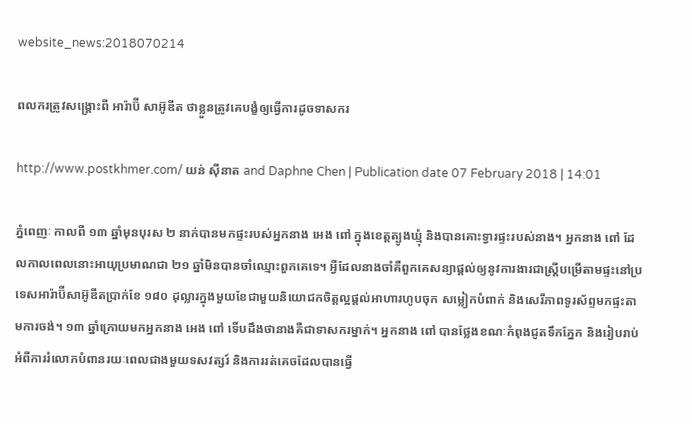website_news:2018070214

ពលករត្រូវសង្គ្រោះពី អារ៉ាប៊ី សាអ៊ូឌីត ថាខ្លួនត្រូវគេបង្ខំឲ្យធ្វើការដូចទាសករ

http://www.postkhmer.com/ យន់ ស៊ីនាត and Daphne Chen | Publication date 07 February 2018 | 14:01

ភ្នំពេញៈ កាលពី ១៣ ឆ្នាំមុនបុរស ២ នាក់បានមកផ្ទះរបស់អ្នកនាង អេង ពៅ ក្នុងខេត្តត្បូងឃ្មុំ និងបានគោះទ្វារផ្ទះរបស់នាង។ អ្នកនាង ពៅ ដែលកាលពេលនោះអាយុប្រមាណជា ២១ ឆ្នាំមិនបានចាំឈ្មោះពួកគេទេ។ អ្វីដែលនាងចាំគឺពួកគេសន្យាផ្តល់ឲ្យនូវការងារជាស្ត្រីបម្រើតាមផ្ទះនៅប្រទេសអារ៉ាប៊ីសាអ៊ូឌីតប្រាក់ខែ ១៨០ ដុល្លារក្នុងមួយខែជាមួយនិយោជកចិត្តល្អផ្តល់អាហារហូបចុក សម្លៀកបំពាក់ និងសេរីភាពទូរស័ព្ទមកផ្ទះតាមការចង់។ ១៣ ឆ្នាំក្រោយមកអ្នកនាង អេង ពៅ ទើបដឹងថានាងគឺជាទាសករម្នាក់។ អ្នកនាង ពៅ បានថ្លែងខណៈកំពុងជូតទឹកភ្នែក និងរៀបរាប់អំពីការរំលោភបំពានរយៈពេលជាងមួយទសវត្សរ៍ និងការរត់គេចដែលបានធ្វើ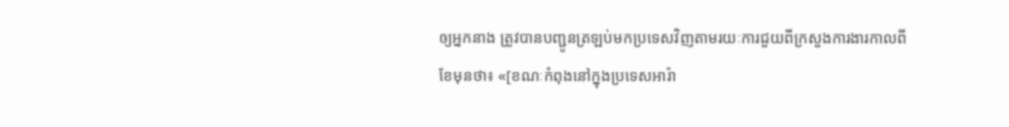ឲ្យអ្នកនាង ត្រូវបានបញ្ជូនត្រឡប់មកប្រទេសវិញតាមរយៈការជួយពីក្រសួងការងារកាលពីខែមុនថា៖ «[ខណៈកំពុងនៅក្នុងប្រទេសអារ៉ា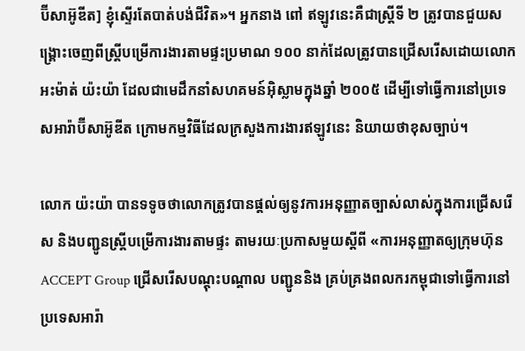ប៊ីសាអ៊ូឌីត] ខ្ញុំស្ទើរតែបាត់បង់ជីវិត»។ អ្នកនាង ពៅ ឥឡូវនេះគឺជាស្ត្រីទី ២ ត្រូវបានជួយសង្គ្រោះចេញពីស្ត្រីបម្រើការងារតាមផ្ទះប្រមាណ ១០០ នាក់ដែលត្រូវបានជ្រើសរើសដោយលោកអះម៉ាត់ យ៉ះយ៉ា ដែលជាមេដឹកនាំសហគមន៍អ៊ិស្លាមក្នុងឆ្នាំ ២០០៥ ដើម្បីទៅធ្វើការនៅប្រទេសអារ៉ាប៊ីសាអ៊ូឌីត ក្រោមកម្មវិធីដែលក្រសួងការងារឥឡូវនេះ និយាយថាខុសច្បាប់។

លោក យ៉ះយ៉ា បានទទូចថាលោកត្រូវបានផ្តល់ឲ្យនូវការអនុញ្ញាតច្បាស់លាស់ក្នុងការជ្រើសរើស និងបញ្ជូនស្ត្រីបម្រើការងារតាមផ្ទះ តាមរយៈប្រកាសមួយស្តីពី «ការអនុញ្ញាតឲ្យក្រុមហ៊ុន ACCEPT Group ជ្រើសរើសបណ្តុះបណ្តាល បញ្ជូននិង គ្រប់គ្រងពលករកម្ពុជាទៅធ្វើការនៅប្រទេសអារ៉ា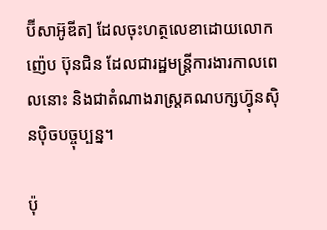ប៊ីសាអ៊ូឌីត] ដែលចុះហត្ថលេខាដោយលោក ញ៉េប ប៊ុនជិន ដែលជារដ្ឋមន្ត្រីការងារកាលពេលនោះ និងជាតំណាងរាស្ត្រគណបក្សហ៊្វុនស៊ិនប៉ិចបច្ចុប្បន្ន។

ប៉ុ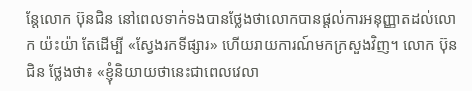ន្តែលោក ប៊ុនជិន នៅពេលទាក់ទងបានថ្លែងថាលោកបានផ្តល់ការអនុញ្ញាតដល់លោក យ៉ះយ៉ា តែដើម្បី «ស្វែងរកទីផ្សារ» ហើយរាយការណ៍មកក្រសួងវិញ។ លោក ប៊ុនជិន ថ្លែងថា៖ «ខ្ញុំនិយាយថានេះជាពេលវេលា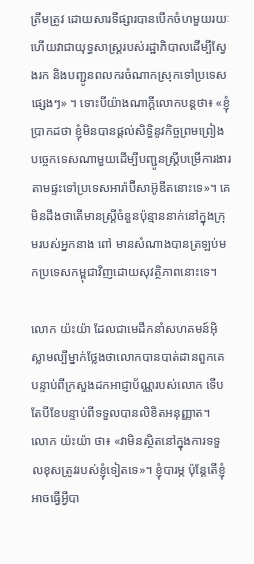ត្រឹមត្រូវ ដោយសារទីផ្សារបានបើកចំហមួយរយៈហើយវាជាយុទ្ធសាស្ត្ររបស់រដ្ឋាភិបាលដើម្បីស្វែងរក និងបញ្ជូនពលករចំណាកស្រុកទៅប្រទេសផ្សេងៗ» ។ ទោះបីយ៉ាងណាក្តីលោកបន្តថា៖ «ខ្ញុំប្រាកដថា ខ្ញុំមិនបានផ្តល់សិទ្ធិនូវកិច្ចព្រមព្រៀងបច្ចេកទេសណាមួយដើម្បីបញ្ជូនស្ត្រីបម្រើការងារតាមផ្ទះទៅប្រទេសអារ៉ាប៊ីសាអ៊ូឌីតនោះទេ»។ គេមិនដឹងថាតើមានស្ត្រីចំនួនប៉ុន្មាននាក់នៅក្នុងក្រុមរបស់អ្នកនាង ពៅ មានសំណាងបានត្រឡប់មកប្រទេសកម្ពុជាវិញដោយសុវត្ថិភាពនោះទេ។

លោក យ៉ះយ៉ា ដែលជាមេដឹកនាំសហគមន៍អ៊ិស្លាមល្បីម្នាក់ថ្លែងថាលោកបានបាត់ដានពួកគេ បន្ទាប់ពីក្រសួងដកអាជ្ញាប័ណ្ណរបស់លោក ទើបតែបីខែបន្ទាប់ពីទទួលបានលិខិតអនុញ្ញាត។ លោក យ៉ះយ៉ា ថា៖ «វាមិនស្ថិតនៅក្នុងការទទួលខុសត្រូវរបស់ខ្ញុំទៀតទេ»។ ខ្ញុំបារម្ភ ប៉ុន្តែតើខ្ញុំអាចធ្វើអ្វីបា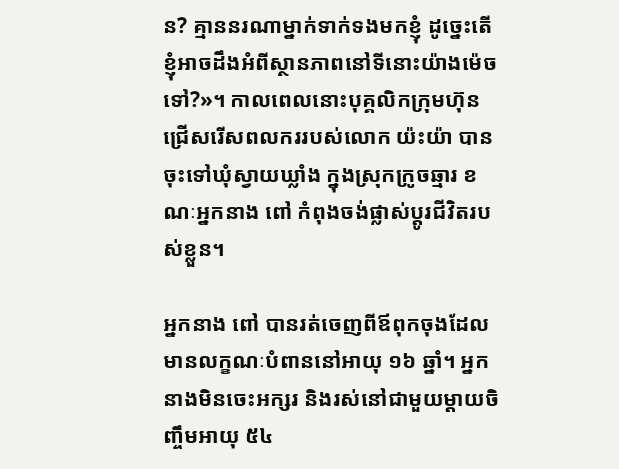ន? គ្មាននរណាម្នាក់ទាក់ទងមកខ្ញុំ ដូច្នេះតើខ្ញុំអាចដឹងអំពីស្ថានភាពនៅទីនោះយ៉ាងម៉េចទៅ?»។ កាលពេលនោះបុគ្គលិកក្រុមហ៊ុនជ្រើសរើសពលកររបស់លោក យ៉ះយ៉ា បានចុះទៅឃុំស្វាយឃ្លាំង ក្នុងស្រុកក្រូចឆ្មារ ខណៈអ្នកនាង ពៅ កំពុងចង់ផ្លាស់ប្តូរជីវិតរបស់ខ្លួន។

អ្នកនាង ពៅ បានរត់ចេញពីឪពុកចុងដែលមានលក្ខណៈបំពាននៅអាយុ ១៦ ឆ្នាំ។ អ្នកនាងមិនចេះអក្សរ និងរស់នៅជាមួយម្តាយចិញ្ចឹមអាយុ ៥៤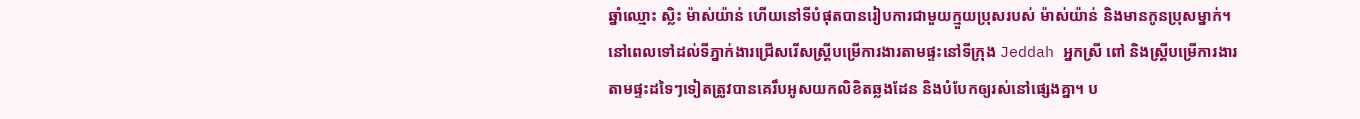ឆ្នាំឈ្មោះ ស្លិះ ម៉ាស់យ៉ាន់ ហើយនៅទីបំផុតបានរៀបការជាមួយក្មួយប្រុសរបស់ ម៉ាស់យ៉ាន់ និងមានកូនប្រុសម្នាក់។ នៅពេលទៅដល់ទីភ្នាក់ងារជ្រើសរើសស្ត្រីបម្រើការងារតាមផ្ទះនៅទីក្រុង Jeddah អ្នកស្រី ពៅ និងស្ត្រីបម្រើការងារតាមផ្ទះដទៃៗទៀតត្រូវបានគេរឹបអូសយកលិខិតឆ្លងដែន និងបំបែកឲ្យរស់នៅផ្សេងគ្នា។ ប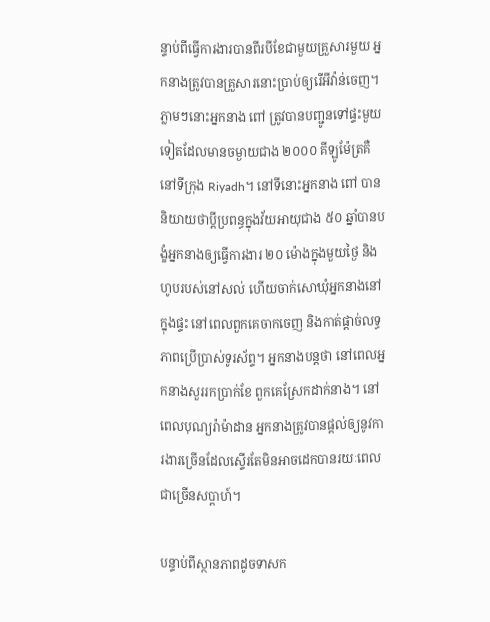ន្ទាប់ពីធ្វើការងារបានពីរបីខែជាមួយគ្រួសារមួយ អ្នកនាងត្រូវបានគ្រួសារនោះប្រាប់ឲ្យរើអីវ៉ាន់ចេញ។ ភ្លាមៗនោះអ្នកនាង ពៅ ត្រូវបានបញ្ជូនទៅផ្ទះមួយទៀតដែលមានចម្ងាយជាង ២០០០ គីឡូម៉ែត្រគឺនៅទីក្រុង Riyadh។ នៅទីនោះអ្នកនាង ពៅ បាននិយាយថាប្តីប្រពន្ធក្នុងវ័យអាយុជាង ៥០ ឆ្នាំបានបង្ខំអ្នកនាងឲ្យធ្វើការងារ ២០ ម៉ោងក្នុងមួយថ្ងៃ និងហូបរបស់នៅសល់ ហើយចាក់សោឃុំអ្នកនាងនៅក្នុងផ្ទះ នៅពេលពួកគេចាកចេញ និងកាត់ផ្តាច់លទ្ធភាពប្រើប្រាស់ទូរស័ព្ទ។ អ្នកនាងបន្តថា នៅពេលអ្នកនាងសួររកប្រាក់ខែ ពួកគេស្រែកដាក់នាង។ នៅពេលបុណ្យរ៉ាម៉ាដាន អ្នកនាងត្រូវបានផ្តល់ឲ្យនូវការងារច្រើនដែលស្ទើរតែមិនអាចដេកបានរយៈពេលជាច្រើនសប្តាហ៍។

បន្ទាប់ពីស្ថានភាពដូចទាសក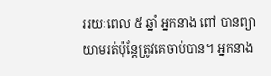ររយៈពេល ៥ ឆ្នាំ អ្នកនាង ពៅ បានព្យាយាមរត់ប៉ុន្តែត្រូវគេចាប់បាន។ អ្នកនាង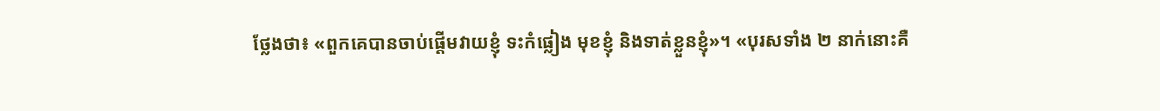ថ្លែងថា៖ «ពួកគេបានចាប់ផ្តើមវាយខ្ញុំ ទះកំផ្លៀង មុខខ្ញុំ និងទាត់ខ្លួនខ្ញុំ»។ «បុរសទាំង ២ នាក់នោះគឺ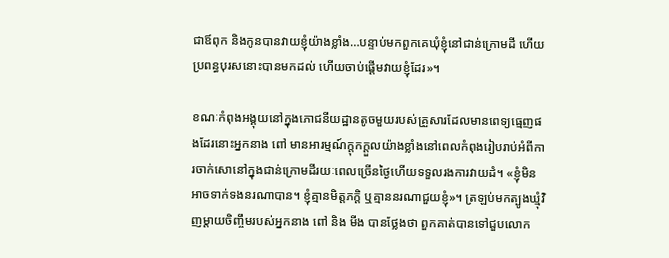ជាឪពុក និងកូនបានវាយខ្ញុំយ៉ាងខ្លាំង…បន្ទាប់មកពួកគេឃុំខ្ញុំនៅជាន់ក្រោមដី ហើយប្រពន្ធបុរសនោះបានមកដល់ ហើយចាប់ផ្តើមវាយខ្ញុំដែរ»។

ខណៈកំពុងអង្គុយនៅក្នុងភោជនីយដ្ឋានតូចមួយរបស់គ្រួសារដែលមានពេទ្យធ្មេញផងដែរនោះអ្នកនាង ពៅ មានអារម្មណ៍ក្តុកក្តួលយ៉ាងខ្លាំងនៅពេលកំពុងរៀបរាប់អំពីការចាក់សោនៅក្នុងជាន់ក្រោមដីរយៈពេលច្រើនថ្ងៃហើយទទួលរងការវាយដំ។ «ខ្ញុំមិនអាចទាក់ទងនរណាបាន។ ខ្ញុំគ្មានមិត្តភក្តិ ឬគ្មាននរណាជួយខ្ញុំ»។ ត្រឡប់មកត្បូងឃ្មុំវិញម្តាយចិញ្ចឹមរបស់អ្នកនាង ពៅ និង មីង បានថ្លែងថា ពួកគាត់បានទៅជួបលោក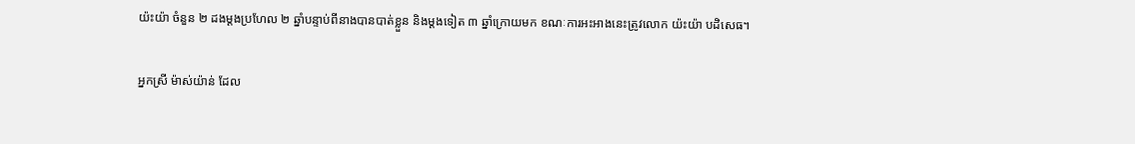យ៉ះយ៉ា ចំនួន ២ ដងម្តងប្រហែល ២ ឆ្នាំបន្ទាប់ពីនាងបានបាត់ខ្លួន និងម្តងទៀត ៣ ឆ្នាំក្រោយមក ខណៈការអះអាងនេះត្រូវលោក យ៉ះយ៉ា បដិសេធ។

អ្នកស្រី ម៉ាស់យ៉ាន់ ដែល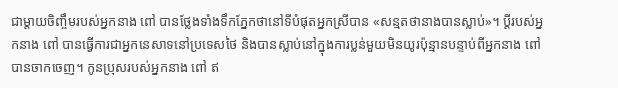ជាម្តាយចិញ្ចឹមរបស់អ្នកនាង ពៅ បានថ្លែងទាំងទឹកភ្នែកថានៅទីបំផុតអ្នកស្រីបាន «សន្មតថានាងបានស្លាប់»។ ប្តីរបស់អ្នកនាង ពៅ បានធ្វើការជាអ្នកនេសាទនៅប្រទេសថៃ និងបានស្លាប់នៅក្នុងការប្លន់មួយមិនយូរប៉ុន្មានបន្ទាប់ពីអ្នកនាង ពៅ បានចាកចេញ។ កូនប្រុសរបស់អ្នកនាង ពៅ ឥ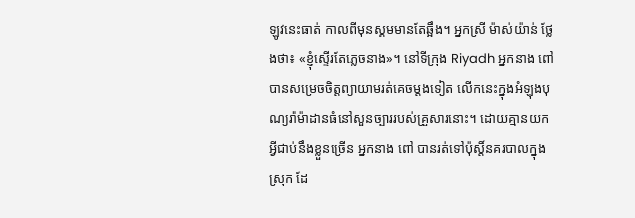ឡូវនេះធាត់ កាលពីមុនស្គមមានតែឆ្អឹង។ អ្នកស្រី ម៉ាស់យ៉ាន់ ថ្លែងថា៖ «ខ្ញុំស្ទើរតែភ្លេចនាង»។ នៅទីក្រុង Riyadh អ្នកនាង ពៅ បានសម្រេចចិត្តព្យាយាមរត់គេចម្តងទៀត លើកនេះក្នុងអំឡុងបុណ្យរ៉ាម៉ាដានធំនៅសួនច្បាររបស់គ្រួសារនោះ។ ដោយគ្មានយកអ្វីជាប់នឹងខ្លួនច្រើន អ្នកនាង ពៅ បានរត់ទៅប៉ុស្តិ៍នគរបាលក្នុងស្រុក ដែ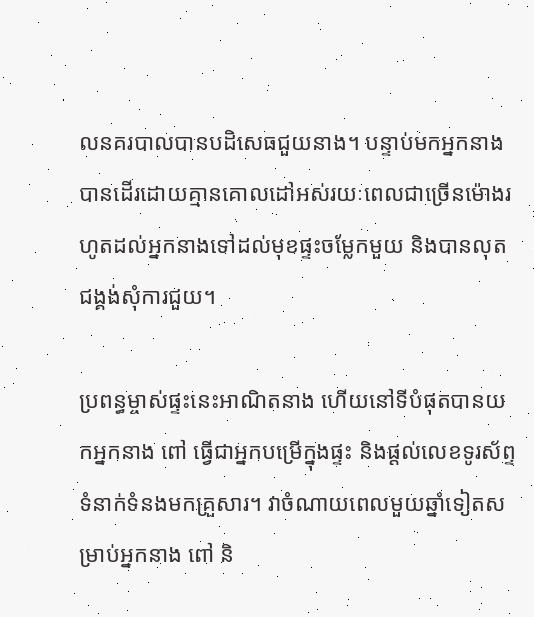លនគរបាលបានបដិសេធជួយនាង។ បន្ទាប់មកអ្នកនាងបានដើរដោយគ្មានគោលដៅអស់រយៈពេលជាច្រើនម៉ោងរហូតដល់អ្នកនាងទៅដល់មុខផ្ទះចម្លែកមួយ និងបានលុតជង្គង់សុំការជួយ។

ប្រពន្ធម្ចាស់ផ្ទះនេះអាណិតនាង ហើយនៅទីបំផុតបានយកអ្នកនាង ពៅ ធ្វើជាអ្នកបម្រើក្នុងផ្ទះ និងផ្តល់លេខទូរស័ព្ទទំនាក់ទំនងមកគ្រួសារ។ វាចំណាយពេលមួយឆ្នាំទៀតសម្រាប់អ្នកនាង ពៅ និ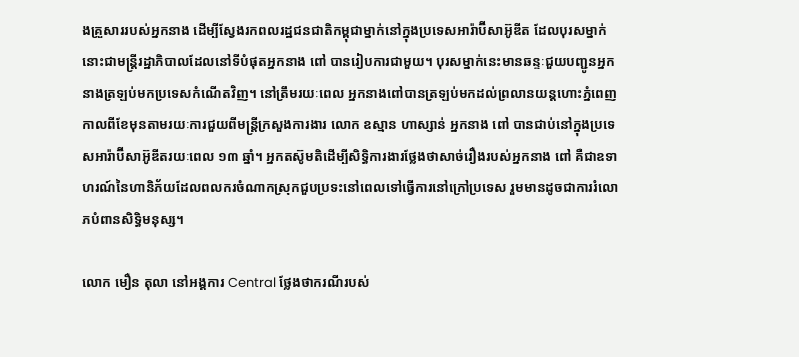ងគ្រួសាររបស់អ្នកនាង ដើម្បីស្វែងរកពលរដ្ឋជនជាតិកម្ពុជាម្នាក់នៅក្នុងប្រទេសអារ៉ាប៊ីសាអ៊ូឌីត ដែលបុរសម្នាក់នោះជាមន្ត្រីរដ្ឋាភិបាលដែលនៅទីបំផុតអ្នកនាង ពៅ បានរៀបការជាមួយ។ បុរសម្នាក់នេះមានឆន្ទៈជួយបញ្ជូនអ្នកនាងត្រឡប់មកប្រទេសកំណើតវិញ។ នៅត្រឹមរយៈពេល អ្នកនាងពៅបានត្រឡប់មកដល់ព្រលានយន្តហោះភ្នំពេញកាលពីខែមុនតាមរយៈការជួយពីមន្ត្រីក្រសួងការងារ លោក ឧស្មាន ហាស្សាន់ អ្នកនាង ពៅ បានជាប់នៅក្នុងប្រទេសអារ៉ាប៊ីសាអ៊ូឌីតរយៈពេល ១៣ ឆ្នាំ។ អ្នកតស៊ូមតិដើម្បីសិទ្ធិការងារថ្លែងថាសាច់រឿងរបស់អ្នកនាង ពៅ គឺជាឧទាហរណ៍នៃហានិភ័យដែលពលករចំណាកស្រុកជួបប្រទះនៅពេលទៅធ្វើការនៅក្រៅប្រទេស រួមមានដូចជាការរំលោភបំពានសិទ្ធិមនុស្ស។

លោក មឿន តុលា នៅអង្គការ Central ថ្លែងថាករណីរបស់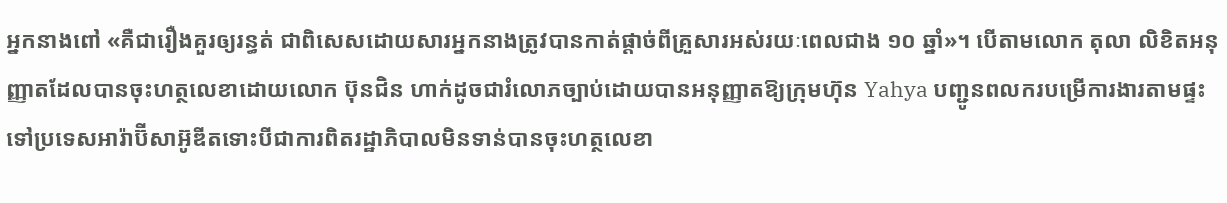អ្នកនាងពៅ «គឺជារឿងគួរឲ្យរន្ធត់ ជាពិសេសដោយសារអ្នកនាងត្រូវបានកាត់ផ្តាច់ពីគ្រួសារអស់រយៈពេលជាង ១០ ឆ្នាំ»។ បើតាមលោក តុលា លិខិតអនុញ្ញាតដែលបានចុះហត្ថលេខាដោយលោក ប៊ុនជិន ហាក់ដូចជារំលោភច្បាប់ដោយបានអនុញ្ញាតឱ្យក្រុមហ៊ុន Yahya បញ្ជូនពលករបម្រើការងារតាមផ្ទះទៅប្រទេសអារ៉ាប៊ីសាអ៊ូឌីតទោះបីជាការពិតរដ្ឋាភិបាលមិនទាន់បានចុះហត្ថលេខា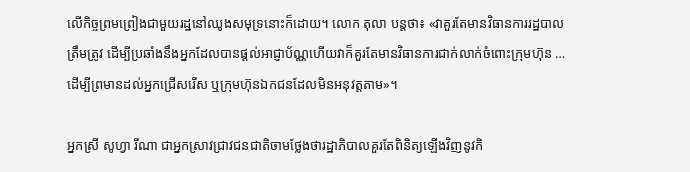លើកិច្ចព្រមព្រៀងជាមួយរដ្ឋនៅឈូងសមុទ្រនោះក៏ដោយ។ លោក តុលា បន្តថា៖ «វាគួរតែមានវិធានការរដ្ឋបាលត្រឹមត្រូវ ដើម្បីប្រឆាំងនឹងអ្នកដែលបានផ្តល់អាជ្ញាប័ណ្ណហើយវាក៏គួរតែមានវិធានការជាក់លាក់ចំពោះក្រុមហ៊ុន … ដើម្បីព្រមានដល់អ្នកជ្រើសរើស ឬក្រុមហ៊ុនឯកជនដែលមិនអនុវត្តតាម»។

អ្នកស្រី សូហ្វា រីណា ជាអ្នកស្រាវជ្រាវជនជាតិចាមថ្លែងថារដ្ឋាភិបាលគួរតែពិនិត្យឡើងវិញនូវកិ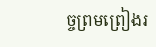ច្ចព្រមព្រៀងរ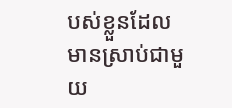បស់ខ្លួនដែលមានស្រាប់ជាមួយ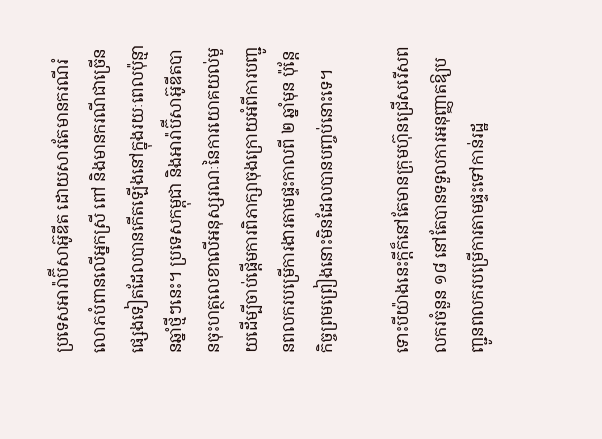ប្រទេសអារ៉ាប៊ីសាអ៊ូឌីត ដោយសារតែមានករណីរំលោភបំពានលើអ្នកស្រី ពៅ និងមានករណីជាច្រើនផ្សេងទៀតដែលបានកើតឡើងនៅក្នុងរយៈពេលប៉ុន្មានឆ្នាំថ្មីៗនេះ។ ប្រទេសកម្ពុជា និងអារ៉ាប៊ីសាអ៊ូឌីតបានចុះហត្ថលេខាលើអនុស្សរណៈនៃការយោគយល់មួយដើម្បីចាប់ផ្តើមការពិភាក្សាចុងក្រោយអំពីការបញ្ជូនពលករបម្រើការងារតាមផ្ទះកាលពី ២ ឆ្នាំមុន ប៉ុន្តែកិច្ចព្រមព្រៀងនោះមិនដែលបានបញ្ចប់នោះទេ។

ទោះបីយ៉ាងនេះក្តីក៏នៅតែមានក្រុមហ៊ុនជ្រើសរើសពលករចំនួន ១៨ នៅតែបានទទួលការអនុញ្ញាតឱ្យបញ្ជូនពលករបម្រើការតាមផ្ទះទៅកាន់រដ្ឋ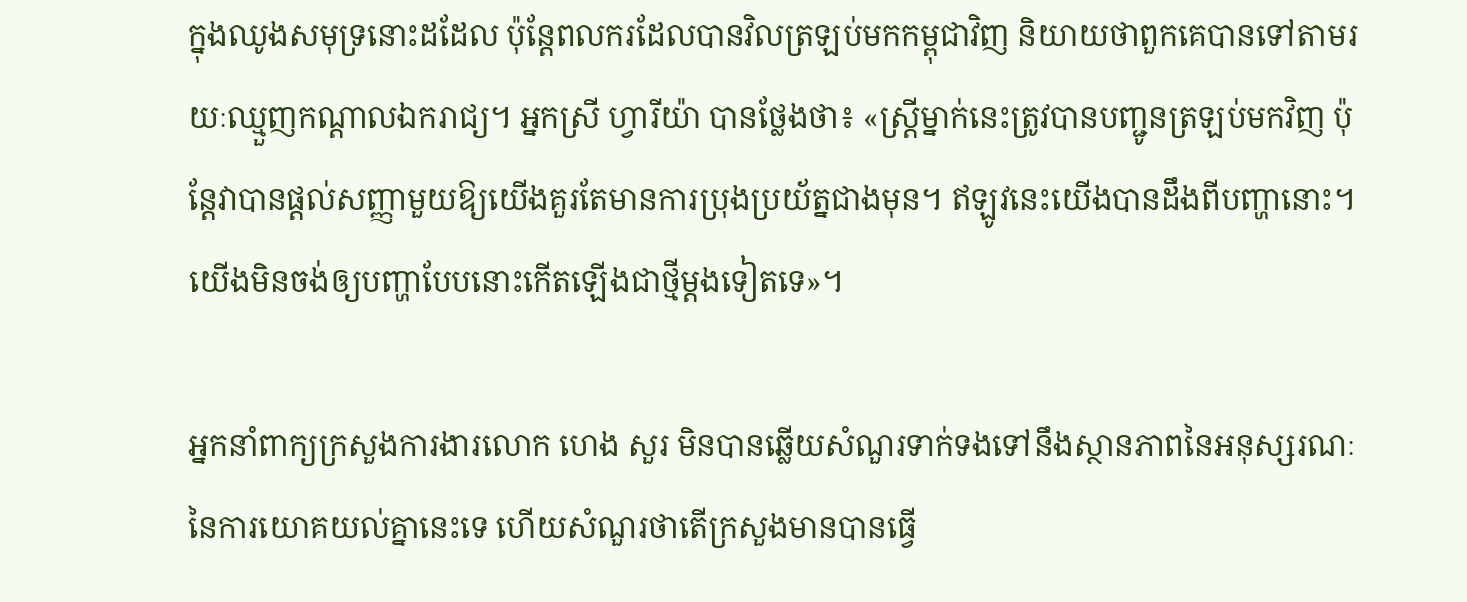ក្នុងឈូងសមុទ្រនោះដដែល ប៉ុន្តែពលករដែលបានវិលត្រឡប់មកកម្ពុជាវិញ និយាយថាពួកគេបានទៅតាមរយៈឈ្មួញកណ្តាលឯករាជ្យ។ អ្នកស្រី ហ្វារីយ៉ា បានថ្លែងថា៖ «ស្ត្រីម្នាក់នេះត្រូវបានបញ្ជូនត្រឡប់មកវិញ ប៉ុន្តែវាបានផ្តល់សញ្ញាមួយឱ្យយើងគួរតែមានការប្រុងប្រយ័ត្នជាងមុន។ ឥឡូវនេះយើងបានដឹងពីបញ្ហានោះ។ យើងមិនចង់ឲ្យបញ្ហាបែបនោះកើតឡើងជាថ្មីម្តងទៀតទេ»។

អ្នកនាំពាក្យក្រសួងការងារលោក ហេង សួរ មិនបានឆ្លើយសំណួរទាក់ទងទៅនឹងស្ថានភាពនៃអនុស្សរណៈនៃការយោគយល់គ្នានេះទេ ហើយសំណួរថាតើក្រសួងមានបានធ្វើ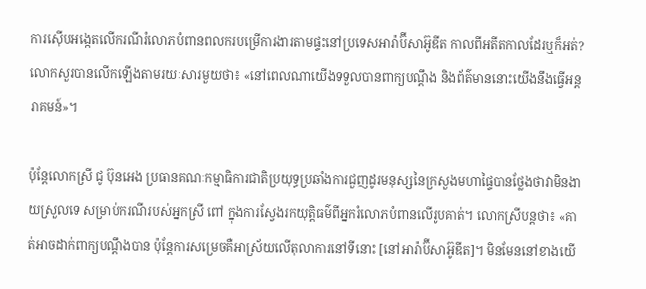ការស៊ើបអង្កេតលើករណីរំលោភបំពានពលករបម្រើការងារតាមផ្ទះនៅប្រទេសអារ៉ាប៊ីសាអ៊ូឌីត កាលពីអតីតកាលដែរឬក៏អត់? លោកសួរបានលើកឡើងតាមរយៈសារមួយថា៖ «នៅពេលណាយើងទទួលបានពាក្យបណ្តឹង និងព័ត៌មាននោះយើងនឹងធ្វើអន្តរាគមន៍»។

ប៉ុន្តែលោកស្រី ជូ ប៊ុនអេង ប្រធានគណៈកម្មាធិការជាតិប្រយុទ្ធប្រឆាំងការជួញដូរមនុស្សនៃក្រសួងមហាផ្ទៃបានថ្លែងថាវាមិនងាយស្រួលទេ សម្រាប់ករណីរបស់អ្នកស្រី ពៅ ក្នុងការស្វែងរកយុត្តិធម៌ពីអ្នករំលោភបំពានលើរូបគាត់។ លោកស្រីបន្តថា៖ «គាត់អាចដាក់ពាក្យបណ្តឹងបាន ប៉ុន្តែការសម្រេចគឺអាស្រ័យលើតុលាការនៅទីនោះ [នៅអារ៉ាប៊ីសាអ៊ូឌីត]។ មិនមែននៅខាងយើ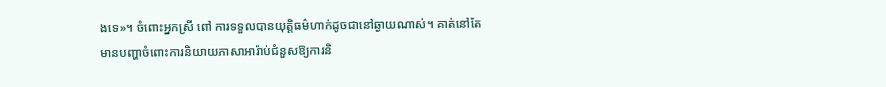ងទេ»។ ចំពោះអ្នកស្រី ពៅ ការទទួលបានយុត្តិធម៌ហាក់ដូចជានៅឆ្ងាយណាស់។ គាត់នៅតែមានបញ្ហាចំពោះការនិយាយភាសាអារ៉ាប់ជំនួសឱ្យការនិ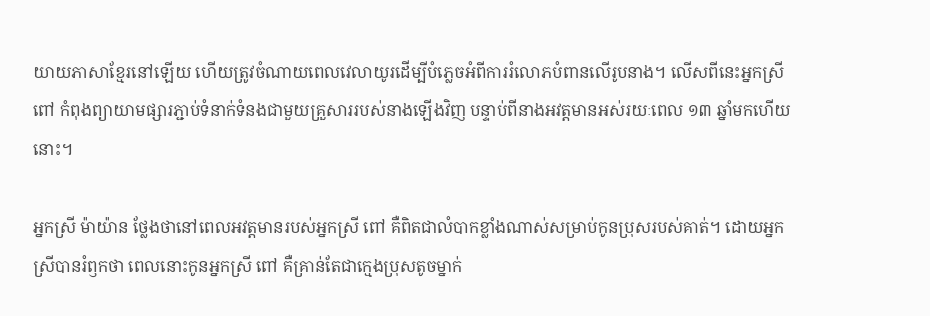យាយភាសាខ្មែរនៅឡើយ ហើយត្រូវចំណាយពេលវេលាយូរដើម្បីបំភ្លេចអំពីការរំលោភបំពានលើរូបនាង។ លើសពីនេះអ្នកស្រី ពៅ កំពុងព្យាយាមផ្សារភ្ជាប់ទំនាក់ទំនងជាមួយគ្រួសាររបស់នាងឡើងវិញ បន្ទាប់ពីនាងអវត្តមានអស់រយៈពេល ១៣ ឆ្នាំមកហើយនោះ។

អ្នកស្រី ម៉ាយ៉ាន ថ្លែងថានៅពេលអវត្តមានរបស់អ្នកស្រី ពៅ គឺពិតជាលំបាកខ្លាំងណាស់សម្រាប់កូនប្រុសរបស់គាត់។ ដោយអ្នកស្រីបានរំឭកថា ពេលនោះកូនអ្នកស្រី ពៅ គឺគ្រាន់តែជាក្មេងប្រុសតូចម្នាក់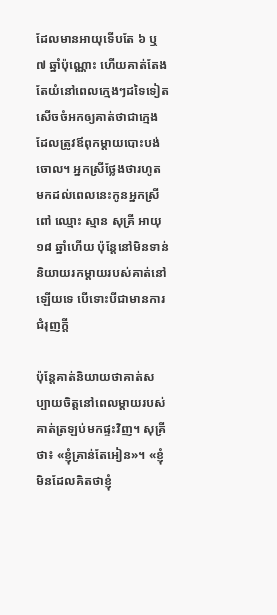ដែលមានអាយុទើបតែ ៦ ឬ ៧ ឆ្នាំប៉ុណ្ណោះ ហើយគាត់តែងតែយំនៅពេលក្មេងៗដទៃទៀតសើចចំអកឲ្យគាត់ថាជាក្មេងដែលត្រូវឪពុកម្តាយបោះបង់ចោល។ អ្នកស្រីថ្លែងថារហូតមកដល់ពេលនេះកូនអ្នកស្រី ពៅ ឈ្មោះ ស្មាន សុគ្រី អាយុ ១៨ ឆ្នាំហើយ ប៉ុន្តែនៅមិនទាន់និយាយរកម្តាយរបស់គាត់នៅឡើយទេ បើទោះបីជាមានការជំរុញក្តី

ប៉ុន្តែគាត់និយាយថាគាត់សប្បាយចិត្តនៅពេលម្តាយរបស់គាត់ត្រឡប់មកផ្ទះវិញ។ សុគ្រី ថា៖ «ខ្ញុំគ្រាន់តែអៀន»។ «ខ្ញុំមិនដែលគិតថាខ្ញុំ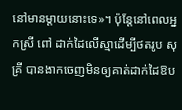នៅមានម្តាយនោះទេ»។ ប៉ុន្តែនៅពេលអ្នកស្រី ពៅ ដាក់ដៃលើស្មាដើម្បីថតរូប សុគ្រី បានងាកចេញមិនឲ្យគាត់ដាក់ដៃឱប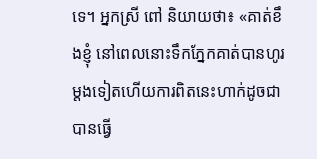ទេ។ អ្នកស្រី ពៅ និយាយថា៖ «គាត់ខឹងខ្ញុំ នៅពេលនោះទឹកភ្នែកគាត់បានហូរម្តងទៀតហើយការពិតនេះហាក់ដូចជាបានធ្វើ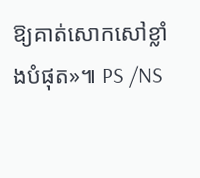ឱ្យគាត់សោកសៅខ្លាំងបំផុត»៕ PS /NS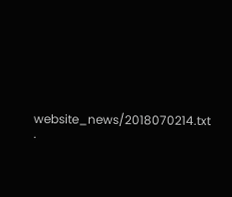website_news/2018070214.txt ·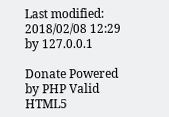Last modified: 2018/02/08 12:29 by 127.0.0.1

Donate Powered by PHP Valid HTML5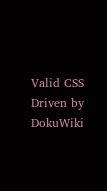Valid CSS Driven by DokuWiki